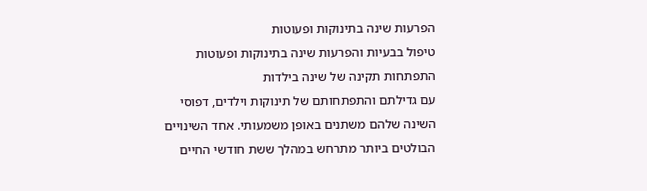הפרעות שינה בתינוקות ופעוטות
טיפול בבעיות והפרעות שינה בתינוקות ופעוטות
התפתחות תקינה של שינה בילדות
עם גדילתם והתפתחותם של תינוקות וילדים, דפוסי השינה שלהם משתנים באופן משמעותי. אחד השינויים הבולטים ביותר מתרחש במהלך ששת חודשי החיים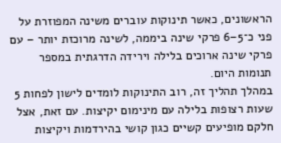הראשונים, כאשר תינוקות עוברים משינה המפוזרת על פני כ־5–6 פרקי שינה ביממה, לשינה מרוכזת יותר – עם פרקי שינה ארוכים בלילה וירידה הדרגתית במספר תנומות היום.
במהלך תהליך זה, רוב התינוקות לומדים לישון לפחות 5 שעות רצופות בלילה עם מינימום יקיצות. עם זאת, אצל חלקם מופיעים קשיים כגון קושי בהירדמות ויקיצות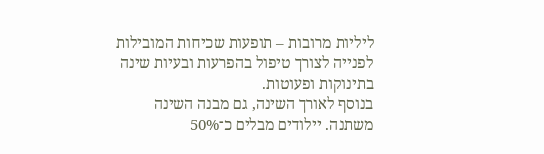ליליות מרובות – תופעות שכיחות המובילות לפנייה לצורך טיפול בהפרעות ובעיות שינה בתינוקות ופעוטות.
בנוסף לאורך השינה, גם מבנה השינה משתנה. יילודים מבלים כ־50%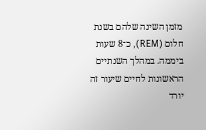מזמן השינה שלהם בשנת חלום (REM), כ־8 שעות ביממה. במהלך השנתיים הראשונות לחיים שיעור זה יורד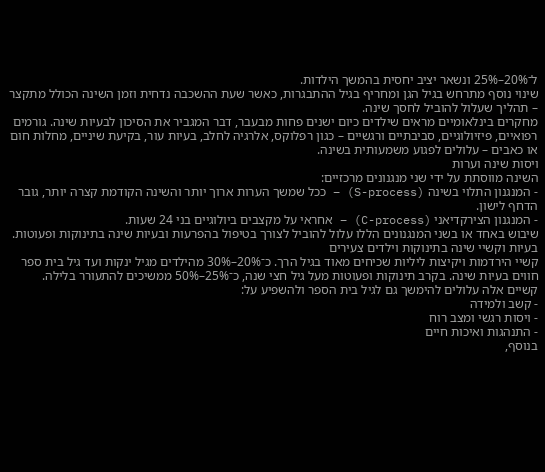ל־20%–25% ונשאר יציב יחסית בהמשך הילדות.
שינוי נוסף מתרחש בגיל הגן ומחריף בגיל ההתבגרות, כאשר שעת ההשכבה נדחית וזמן השינה הכולל מתקצר – תהליך שעלול להוביל לחסך שינה.
מחקרים בינלאומיים מראים שילדים כיום ישנים פחות מבעבר, דבר המגביר את הסיכון לבעיות שינה. גורמים רפואיים, פיזיולוגיים, סביבתיים ורגשיים – כגון רפלוקס, אלרגיה לחלב, בעיות עור, בקיעת שיניים, מחלות חום או כאבים – עלולים לפגוע משמעותית בשינה.
ויסות שינה וערות
השינה מווסתת על ידי שני מנגנונים מרכזיים:
- המנגנון התלוי בשינה (S-process) – ככל שמשך הערות ארוך יותר והשינה הקודמת קצרה יותר, גובר הדחף לישון.
- המנגנון הצירקדיאני (C-process) – אחראי על מקצבים ביולוגיים בני 24 שעות.
שיבוש באחד או בשני המנגנונים הללו עלול להוביל לצורך בטיפול בהפרעות ובעיות שינה בתינוקות ופעוטות.
בעיות וקשיי שינה בתינוקות וילדים צעירים
קשיי הירדמות ויקיצות ליליות שכיחים מאוד בגיל הרך. כ־20%–30% מהילדים מגיל ינקות ועד גיל בית ספר חווים בעיות שינה. בקרב תינוקות ופעוטות מעל גיל חצי שנה, כ־25%–50% ממשיכים להתעורר בלילה.
קשיים אלה עלולים להימשך גם לגיל בית הספר ולהשפיע על:
- קשב ולמידה
- ויסות רגשי ומצב רוח
- התנהגות ואיכות חיים
בנוסף,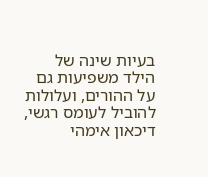בעיות שינה של הילד משפיעות גם על ההורים, ועלולות להוביל לעומס רגשי, דיכאון אימהי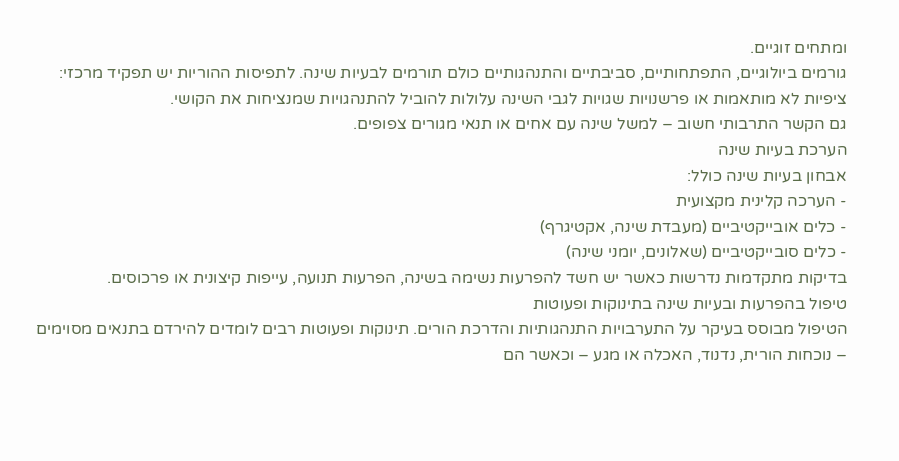ומתחים זוגיים.
גורמים ביולוגיים, התפתחותיים, סביבתיים והתנהגותיים כולם תורמים לבעיות שינה. לתפיסות ההוריות יש תפקיד מרכזי: ציפיות לא מותאמות או פרשנויות שגויות לגבי השינה עלולות להוביל להתנהגויות שמנציחות את הקושי.
גם הקשר התרבותי חשוב – למשל שינה עם אחים או תנאי מגורים צפופים.
הערכת בעיות שינה
אבחון בעיות שינה כולל:
- הערכה קלינית מקצועית
- כלים אובייקטיביים (מעבדת שינה, אקטיגרף)
- כלים סובייקטיביים (שאלונים, יומני שינה)
בדיקות מתקדמות נדרשות כאשר יש חשד להפרעות נשימה בשינה, הפרעות תנועה, עייפות קיצונית או פרכוסים.
טיפול בהפרעות ובעיות שינה בתינוקות ופעוטות
הטיפול מבוסס בעיקר על התערבויות התנהגותיות והדרכת הורים. תינוקות ופעוטות רבים לומדים להירדם בתנאים מסוימים – נוכחות הורית, נדנוד, האכלה או מגע – וכאשר הם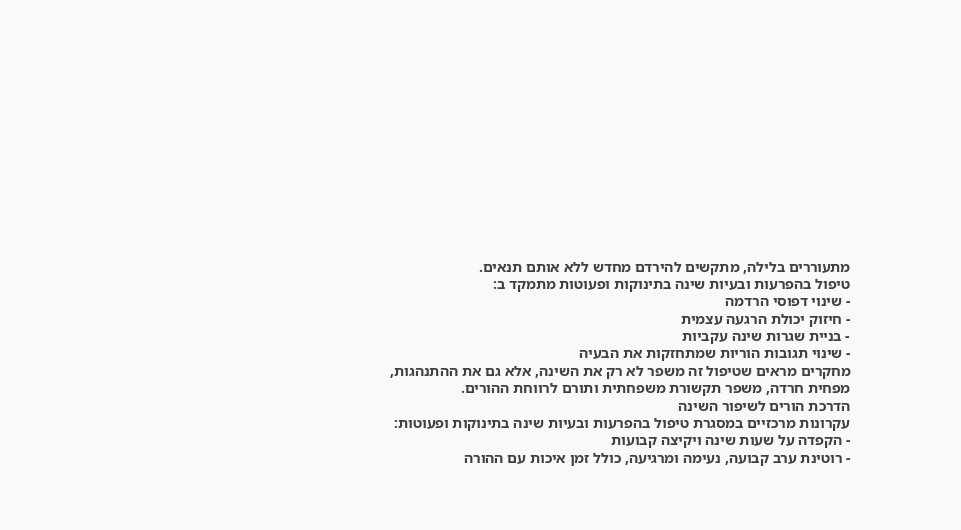מתעוררים בלילה, מתקשים להירדם מחדש ללא אותם תנאים.
טיפול בהפרעות ובעיות שינה בתינוקות ופעוטות מתמקד ב:
- שינוי דפוסי הרדמה
- חיזוק יכולת הרגעה עצמית
- בניית שגרות שינה עקביות
- שינוי תגובות הוריות שמתחזקות את הבעיה
מחקרים מראים שטיפול זה משפר לא רק את השינה, אלא גם את ההתנהגות, מפחית חרדה, משפר תקשורת משפחתית ותורם לרווחת ההורים.
הדרכת הורים לשיפור השינה
עקרונות מרכזיים במסגרת טיפול בהפרעות ובעיות שינה בתינוקות ופעוטות:
- הקפדה על שעות שינה ויקיצה קבועות
- רוטינת ערב קבועה, נעימה ומרגיעה, כולל זמן איכות עם ההורה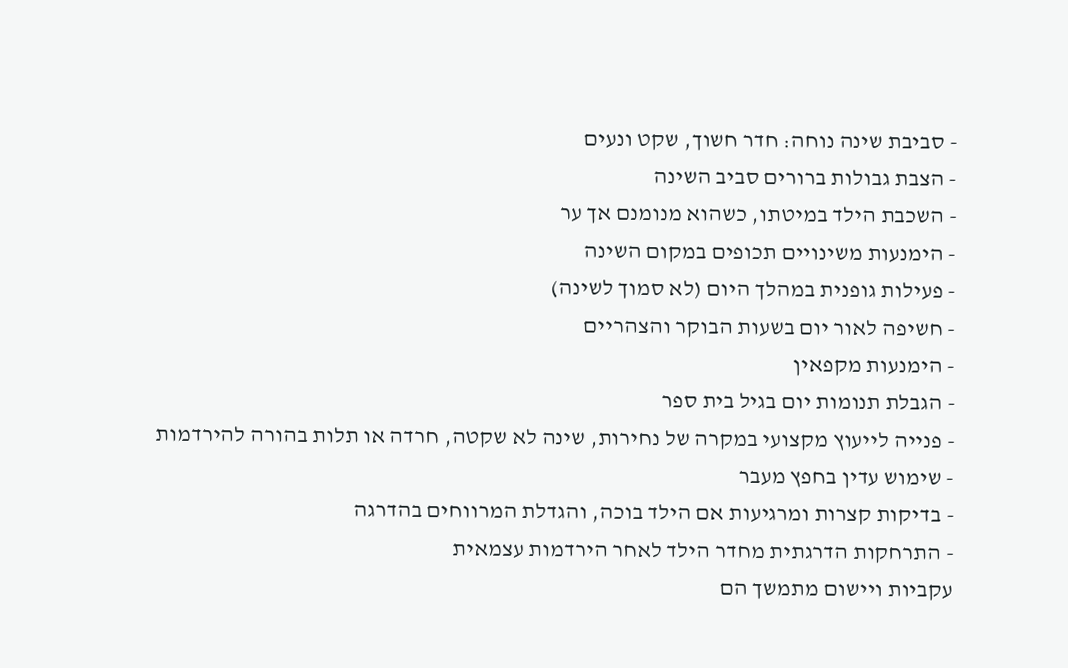- סביבת שינה נוחה: חדר חשוך, שקט ונעים
- הצבת גבולות ברורים סביב השינה
- השכבת הילד במיטתו, כשהוא מנומנם אך ער
- הימנעות משינויים תכופים במקום השינה
- פעילות גופנית במהלך היום (לא סמוך לשינה)
- חשיפה לאור יום בשעות הבוקר והצהריים
- הימנעות מקפאין
- הגבלת תנומות יום בגיל בית ספר
- פנייה לייעוץ מקצועי במקרה של נחירות, שינה לא שקטה, חרדה או תלות בהורה להירדמות
- שימוש עדין בחפץ מעבר
- בדיקות קצרות ומרגיעות אם הילד בוכה, והגדלת המרווחים בהדרגה
- התרחקות הדרגתית מחדר הילד לאחר הירדמות עצמאית
עקביות ויישום מתמשך הם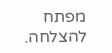מפתח להצלחה.